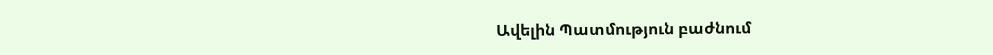Ավելին Պատմություն բաժնում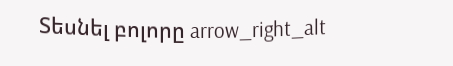Տեսնել բոլորը arrow_right_alt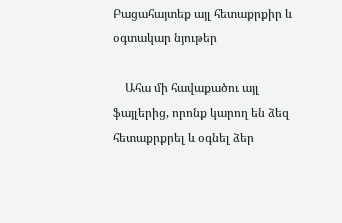Բացահայտեք այլ հետաքրքիր և օգտակար նյութեր

    Ահա մի հավաքածու այլ ֆայլերից, որոնք կարող են ձեզ հետաքրքրել և օգնել ձեր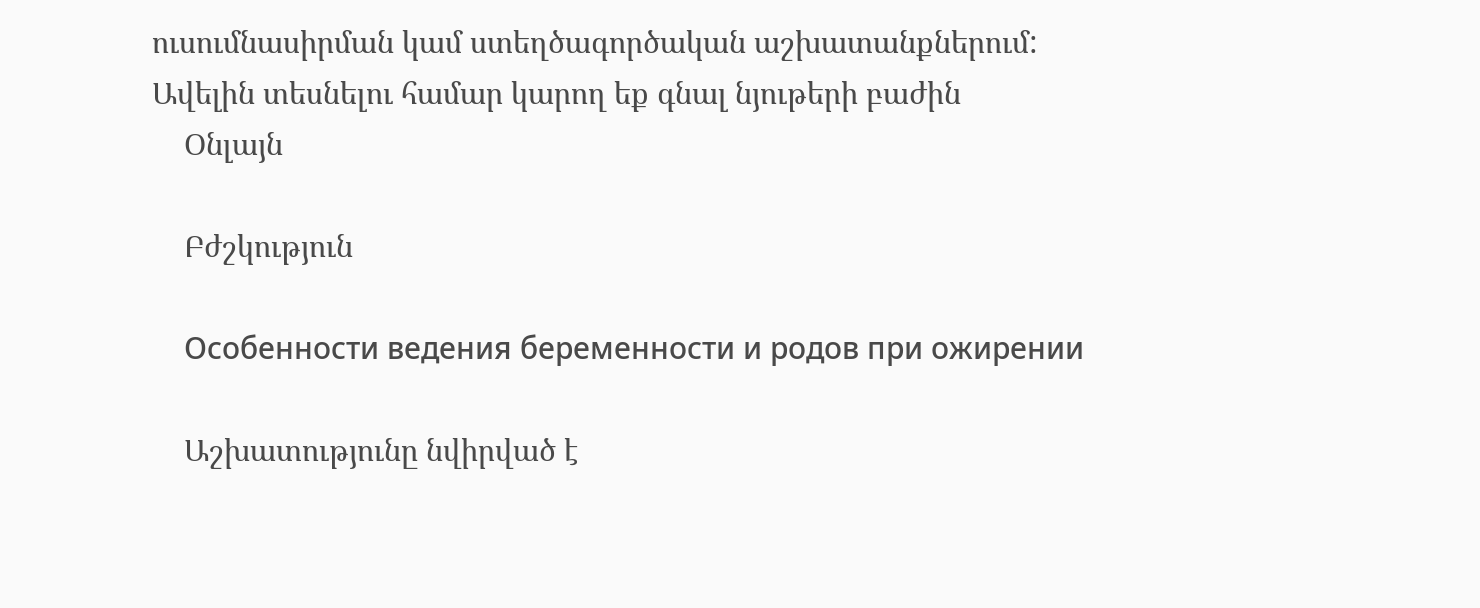ուսումնասիրման կամ ստեղծագործական աշխատանքներում: Ավելին տեսնելու համար կարող եք գնալ նյութերի բաժին
    Օնլայն

    Բժշկություն

    Особенности ведения беременности и родов при ожирении

    Աշխատությունը նվիրված է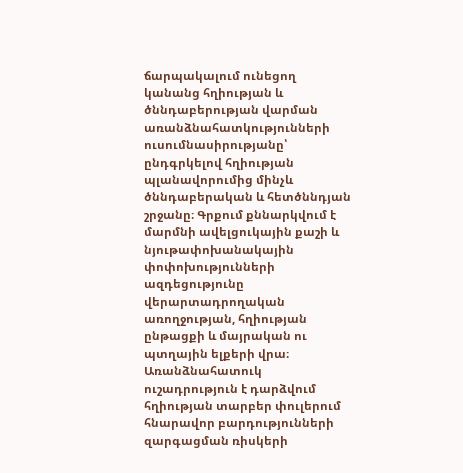ճարպակալում ունեցող կանանց հղիության և ծննդաբերության վարման առանձնահատկությունների ուսումնասիրությանը՝ ընդգրկելով հղիության պլանավորումից մինչև ծննդաբերական և հետծննդյան շրջանը։ Գրքում քննարկվում է մարմնի ավելցուկային քաշի և նյութափոխանակային փոփոխությունների ազդեցությունը վերարտադրողական առողջության, հղիության ընթացքի և մայրական ու պտղային ելքերի վրա։ Առանձնահատուկ ուշադրություն է դարձվում հղիության տարբեր փուլերում հնարավոր բարդությունների զարգացման ռիսկերի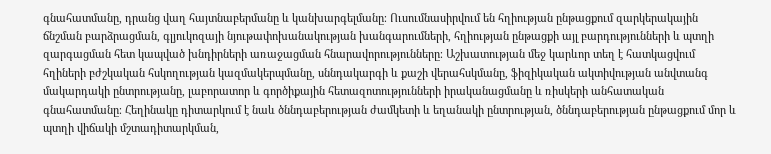գնահատմանը, դրանց վաղ հայտնաբերմանը և կանխարգելմանը։ Ուսումնասիրվում են հղիության ընթացքում զարկերակային ճնշման բարձրացման, գլյուկոզայի նյութափոխանակության խանգարումների, հղիության ընթացքի այլ բարդությունների և պտղի զարգացման հետ կապված խնդիրների առաջացման հնարավորությունները։ Աշխատության մեջ կարևոր տեղ է հատկացվում հղիների բժշկական հսկողության կազմակերպմանը, սննդակարգի և քաշի վերահսկմանը, ֆիզիկական ակտիվության անվտանգ մակարդակի ընտրությանը, լաբորատոր և գործիքային հետազոտությունների իրականացմանը և ռիսկերի անհատական գնահատմանը։ Հեղինակը դիտարկում է նաև ծննդաբերության ժամկետի և եղանակի ընտրության, ծննդաբերության ընթացքում մոր և պտղի վիճակի մշտադիտարկման,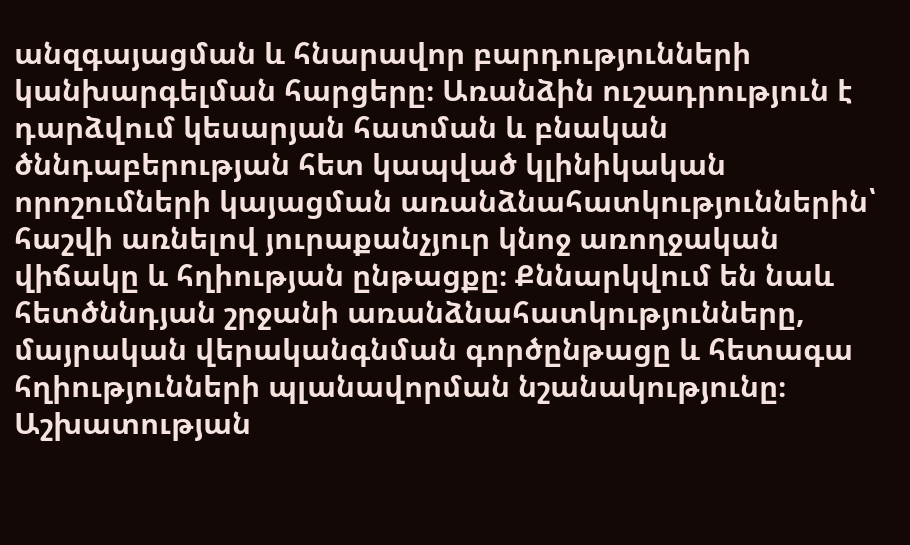անզգայացման և հնարավոր բարդությունների կանխարգելման հարցերը։ Առանձին ուշադրություն է դարձվում կեսարյան հատման և բնական ծննդաբերության հետ կապված կլինիկական որոշումների կայացման առանձնահատկություններին՝ հաշվի առնելով յուրաքանչյուր կնոջ առողջական վիճակը և հղիության ընթացքը։ Քննարկվում են նաև հետծննդյան շրջանի առանձնահատկությունները, մայրական վերականգնման գործընթացը և հետագա հղիությունների պլանավորման նշանակությունը։ Աշխատության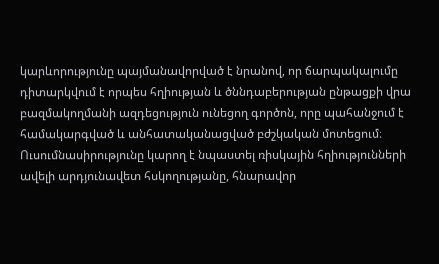կարևորությունը պայմանավորված է նրանով, որ ճարպակալումը դիտարկվում է որպես հղիության և ծննդաբերության ընթացքի վրա բազմակողմանի ազդեցություն ունեցող գործոն, որը պահանջում է համակարգված և անհատականացված բժշկական մոտեցում։ Ուսումնասիրությունը կարող է նպաստել ռիսկային հղիությունների ավելի արդյունավետ հսկողությանը, հնարավոր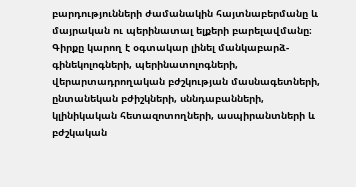բարդությունների ժամանակին հայտնաբերմանը և մայրական ու պերինատալ ելքերի բարելավմանը։ Գիրքը կարող է օգտակար լինել մանկաբարձ-գինեկոլոգների, պերինատոլոգների, վերարտադրողական բժշկության մասնագետների, ընտանեկան բժիշկների, սննդաբանների, կլինիկական հետազոտողների, ասպիրանտների և բժշկական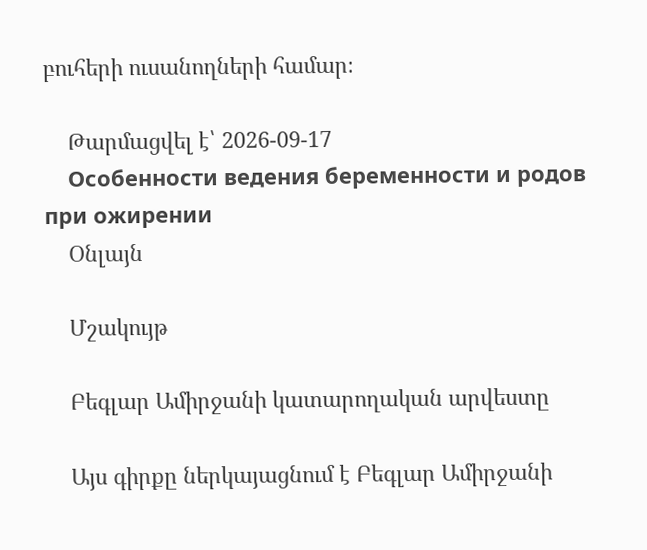բուհերի ուսանողների համար։

    Թարմացվել է՝ 2026-09-17
    Особенности ведения беременности и родов при ожирении
    Օնլայն

    Մշակույթ

    Բեգլար Ամիրջանի կատարողական արվեստը

    Այս գիրքը ներկայացնում է Բեգլար Ամիրջանի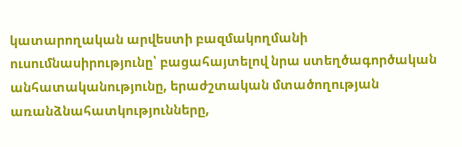կատարողական արվեստի բազմակողմանի ուսումնասիրությունը՝ բացահայտելով նրա ստեղծագործական անհատականությունը, երաժշտական մտածողության առանձնահատկությունները,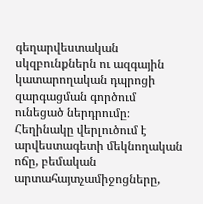գեղարվեստական սկզբունքներն ու ազգային կատարողական դպրոցի զարգացման գործում ունեցած ներդրումը։ Հեղինակը վերլուծում է արվեստագետի մեկնողական ոճը, բեմական արտահայտչամիջոցները,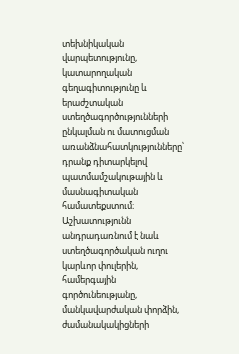տեխնիկական վարպետությունը, կատարողական գեղագիտությունը և երաժշտական ստեղծագործությունների ընկալման ու մատուցման առանձնահատկությունները՝ դրանք դիտարկելով պատմամշակութային և մասնագիտական համատեքստում։ Աշխատությունն անդրադառնում է նաև ստեղծագործական ուղու կարևոր փուլերին, համերգային գործունեությանը, մանկավարժական փորձին, ժամանակակիցների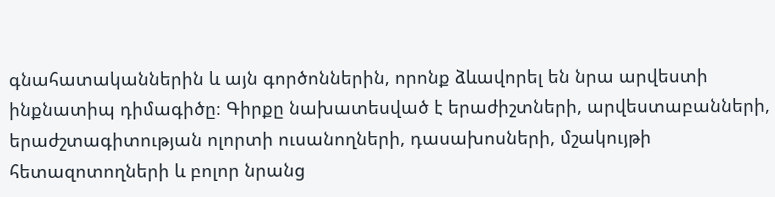գնահատականներին և այն գործոններին, որոնք ձևավորել են նրա արվեստի ինքնատիպ դիմագիծը։ Գիրքը նախատեսված է երաժիշտների, արվեստաբանների, երաժշտագիտության ոլորտի ուսանողների, դասախոսների, մշակույթի հետազոտողների և բոլոր նրանց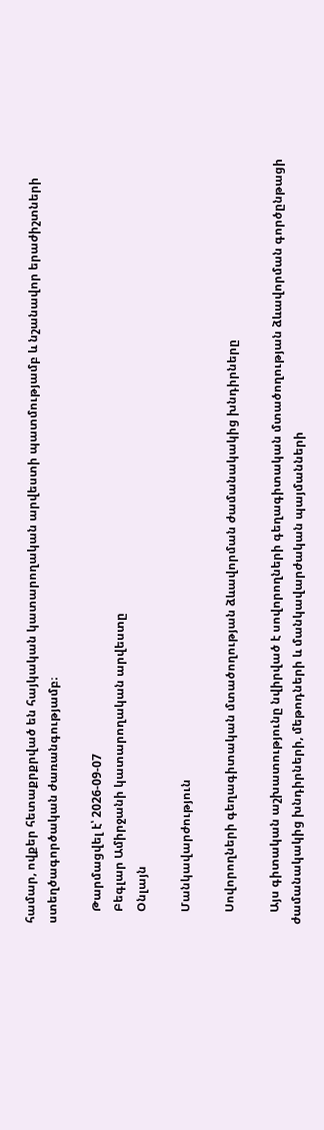համար, ովքեր հետաքրքրված են հայկական կատարողական արվեստի պատմությամբ և նշանավոր երաժիշտների ստեղծագործական ժառանգությամբ։

    Թարմացվել է՝ 2026-09-07
    Բեգլար Ամիրջանի կատարողական արվեստը
    Օնլայն

    Մանկավարժություն

    Սովորողների գեղագիտական մտածողության ձևավորման ժամանակակից խնդիրները

    Այս գիտական աշխատությունը նվիրված է սովորողների գեղագիտական մտածողության ձևավորման գործընթացի ժամանակակից խնդիրների, մեթոդների և մանկավարժական պայմանների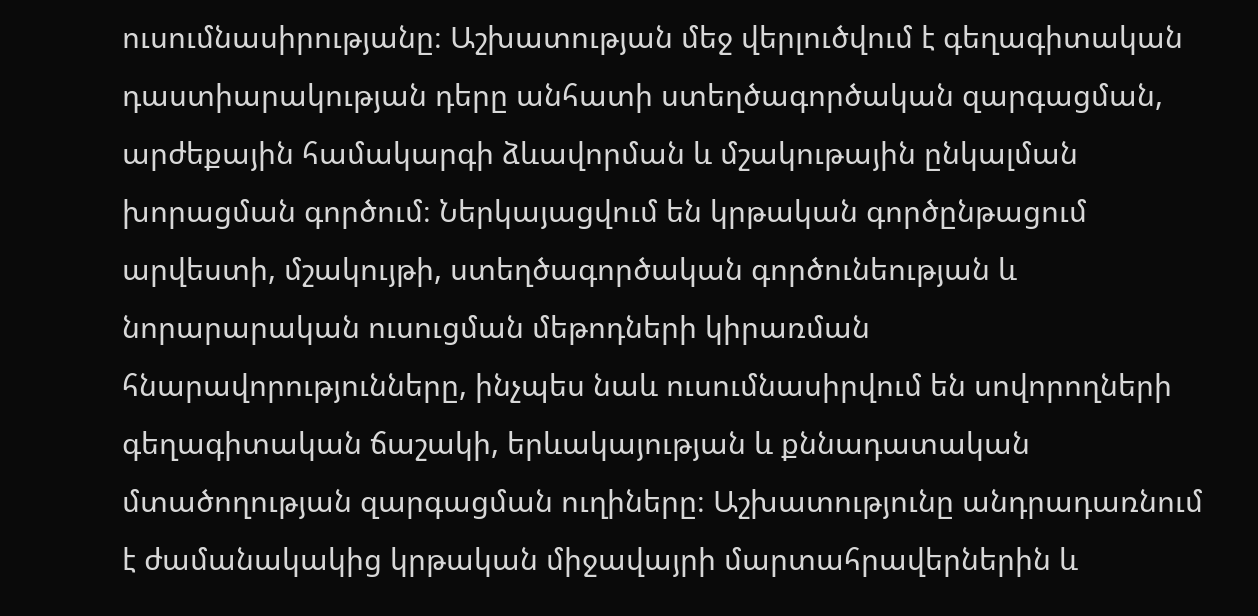ուսումնասիրությանը։ Աշխատության մեջ վերլուծվում է գեղագիտական դաստիարակության դերը անհատի ստեղծագործական զարգացման, արժեքային համակարգի ձևավորման և մշակութային ընկալման խորացման գործում։ Ներկայացվում են կրթական գործընթացում արվեստի, մշակույթի, ստեղծագործական գործունեության և նորարարական ուսուցման մեթոդների կիրառման հնարավորությունները, ինչպես նաև ուսումնասիրվում են սովորողների գեղագիտական ճաշակի, երևակայության և քննադատական մտածողության զարգացման ուղիները։ Աշխատությունը անդրադառնում է ժամանակակից կրթական միջավայրի մարտահրավերներին և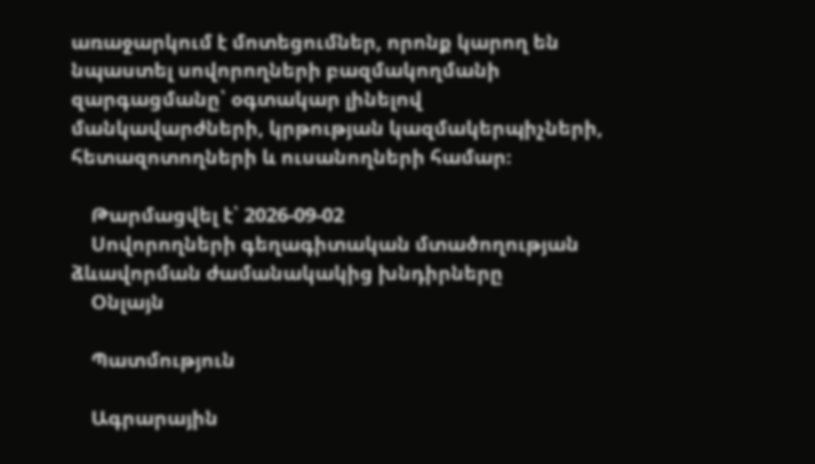առաջարկում է մոտեցումներ, որոնք կարող են նպաստել սովորողների բազմակողմանի զարգացմանը՝ օգտակար լինելով մանկավարժների, կրթության կազմակերպիչների, հետազոտողների և ուսանողների համար։

    Թարմացվել է՝ 2026-09-02
    Սովորողների գեղագիտական մտածողության ձևավորման ժամանակակից խնդիրները
    Օնլայն

    Պատմություն

    Ագրարային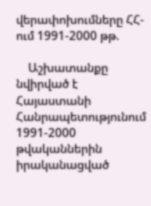վերափոխումները ՀՀ-ում 1991-2000 թթ.

    Աշխատանքը նվիրված է Հայաստանի Հանրապետությունում 1991-2000 թվականներին իրականացված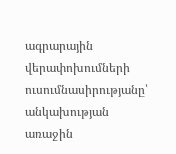ագրարային վերափոխումների ուսումնասիրությանը՝ անկախության առաջին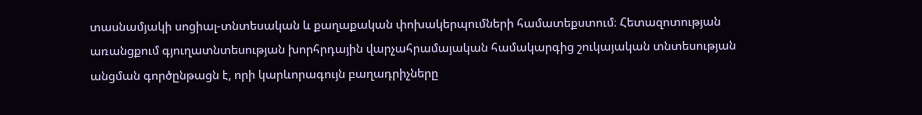տասնամյակի սոցիալ-տնտեսական և քաղաքական փոխակերպումների համատեքստում։ Հետազոտության առանցքում գյուղատնտեսության խորհրդային վարչահրամայական համակարգից շուկայական տնտեսության անցման գործընթացն է, որի կարևորագույն բաղադրիչները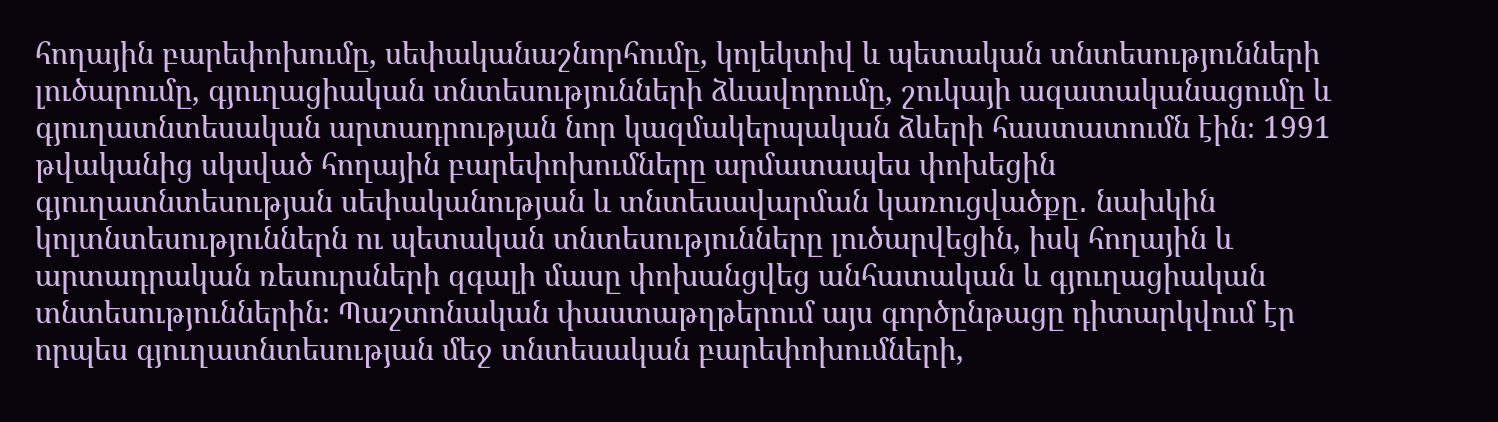հողային բարեփոխումը, սեփականաշնորհումը, կոլեկտիվ և պետական տնտեսությունների լուծարումը, գյուղացիական տնտեսությունների ձևավորումը, շուկայի ազատականացումը և գյուղատնտեսական արտադրության նոր կազմակերպական ձևերի հաստատումն էին։ 1991 թվականից սկսված հողային բարեփոխումները արմատապես փոխեցին գյուղատնտեսության սեփականության և տնտեսավարման կառուցվածքը․ նախկին կոլտնտեսություններն ու պետական տնտեսությունները լուծարվեցին, իսկ հողային և արտադրական ռեսուրսների զգալի մասը փոխանցվեց անհատական և գյուղացիական տնտեսություններին։ Պաշտոնական փաստաթղթերում այս գործընթացը դիտարկվում էր որպես գյուղատնտեսության մեջ տնտեսական բարեփոխումների,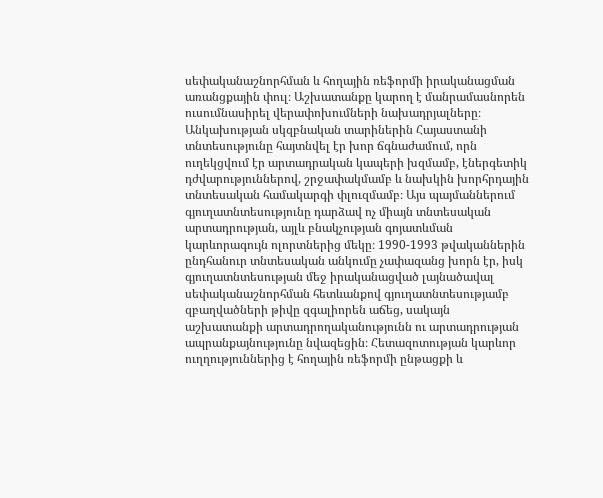սեփականաշնորհման և հողային ռեֆորմի իրականացման առանցքային փուլ։ Աշխատանքը կարող է մանրամասնորեն ուսումնասիրել վերափոխումների նախադրյալները։ Անկախության սկզբնական տարիներին Հայաստանի տնտեսությունը հայտնվել էր խոր ճգնաժամում, որն ուղեկցվում էր արտադրական կապերի խզմամբ, էներգետիկ դժվարություններով, շրջափակմամբ և նախկին խորհրդային տնտեսական համակարգի փլուզմամբ։ Այս պայմաններում գյուղատնտեսությունը դարձավ ոչ միայն տնտեսական արտադրության, այլև բնակչության գոյատևման կարևորագույն ոլորտներից մեկը։ 1990-1993 թվականներին ընդհանուր տնտեսական անկումը չափազանց խորն էր, իսկ գյուղատնտեսության մեջ իրականացված լայնածավալ սեփականաշնորհման հետևանքով գյուղատնտեսությամբ զբաղվածների թիվը զգալիորեն աճեց, սակայն աշխատանքի արտադրողականությունն ու արտադրության ապրանքայնությունը նվազեցին։ Հետազոտության կարևոր ուղղություններից է հողային ռեֆորմի ընթացքի և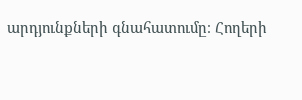արդյունքների գնահատումը։ Հողերի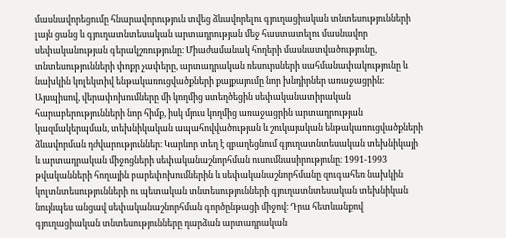մասնավորեցումը հնարավորություն տվեց ձևավորելու գյուղացիական տնտեսությունների լայն ցանց և գյուղատնտեսական արտադրության մեջ հաստատելու մասնավոր սեփականության գերակշռությունը։ Միաժամանակ հողերի մասնատվածությունը, տնտեսությունների փոքր չափերը, արտադրական ռեսուրսների սահմանափակությունը և նախկին կոլեկտիվ ենթակառուցվածքների քայքայումը նոր խնդիրներ առաջացրին։ Այսպիսով, վերափոխումները մի կողմից ստեղծեցին սեփականատիրական հարաբերությունների նոր հիմք, իսկ մյուս կողմից առաջացրին արտադրության կազմակերպման, տեխնիկական ապահովվածության և շուկայական ենթակառուցվածքների ձևավորման դժվարություններ։ Կարևոր տեղ է զբաղեցնում գյուղատնտեսական տեխնիկայի և արտադրական միջոցների սեփականաշնորհման ուսումնասիրությունը։ 1991-1993 թվականների հողային բարեփոխումներին և սեփականաշնորհմանը զուգահեռ նախկին կոլտնտեսությունների ու պետական տնտեսությունների գյուղատնտեսական տեխնիկան նույնպես անցավ սեփականաշնորհման գործընթացի միջով։ Դրա հետևանքով գյուղացիական տնտեսությունները դարձան արտադրական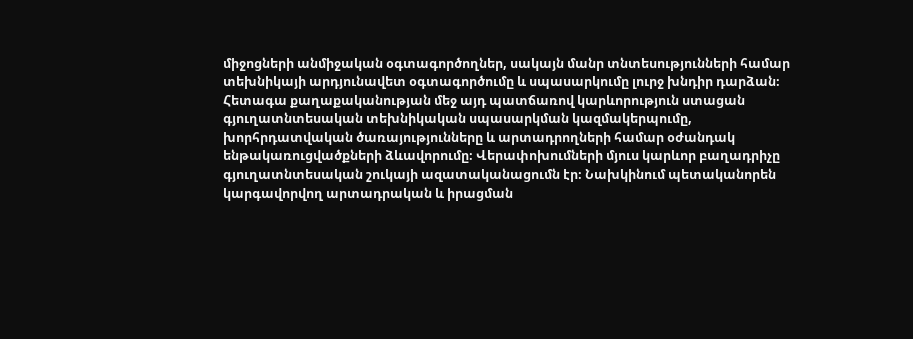միջոցների անմիջական օգտագործողներ, սակայն մանր տնտեսությունների համար տեխնիկայի արդյունավետ օգտագործումը և սպասարկումը լուրջ խնդիր դարձան։ Հետագա քաղաքականության մեջ այդ պատճառով կարևորություն ստացան գյուղատնտեսական տեխնիկական սպասարկման կազմակերպումը, խորհրդատվական ծառայությունները և արտադրողների համար օժանդակ ենթակառուցվածքների ձևավորումը։ Վերափոխումների մյուս կարևոր բաղադրիչը գյուղատնտեսական շուկայի ազատականացումն էր։ Նախկինում պետականորեն կարգավորվող արտադրական և իրացման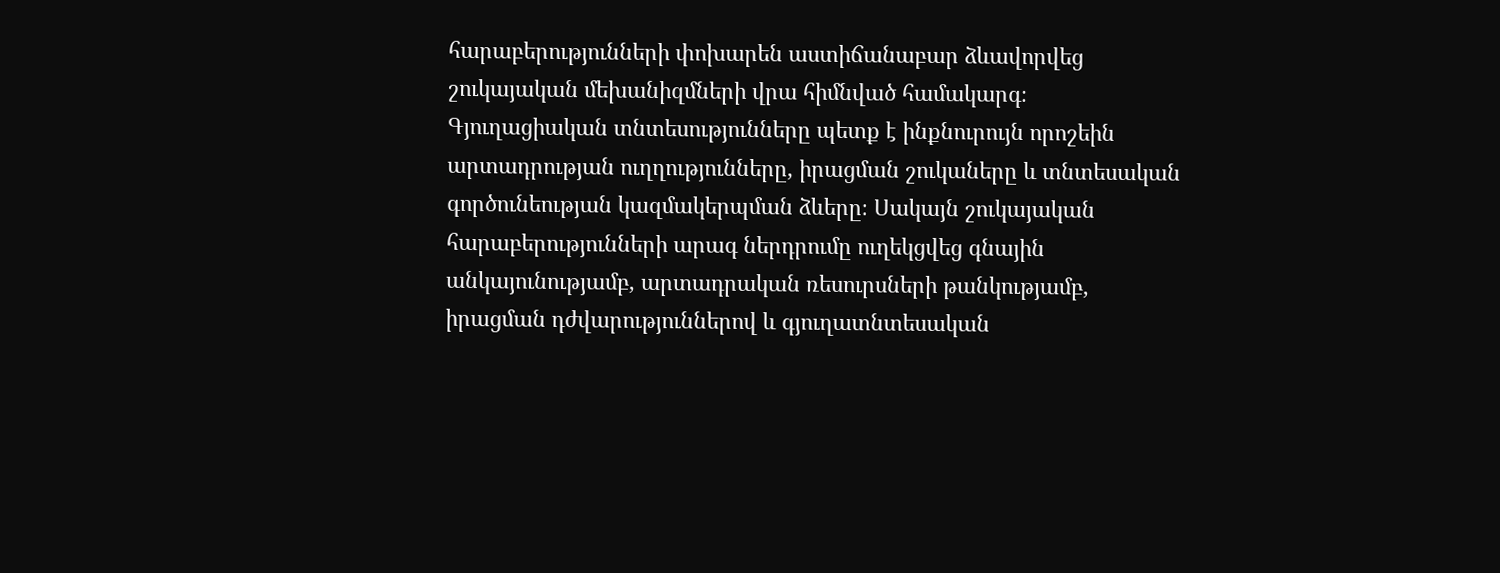հարաբերությունների փոխարեն աստիճանաբար ձևավորվեց շուկայական մեխանիզմների վրա հիմնված համակարգ։ Գյուղացիական տնտեսությունները պետք է ինքնուրույն որոշեին արտադրության ուղղությունները, իրացման շուկաները և տնտեսական գործունեության կազմակերպման ձևերը։ Սակայն շուկայական հարաբերությունների արագ ներդրումը ուղեկցվեց գնային անկայունությամբ, արտադրական ռեսուրսների թանկությամբ, իրացման դժվարություններով և գյուղատնտեսական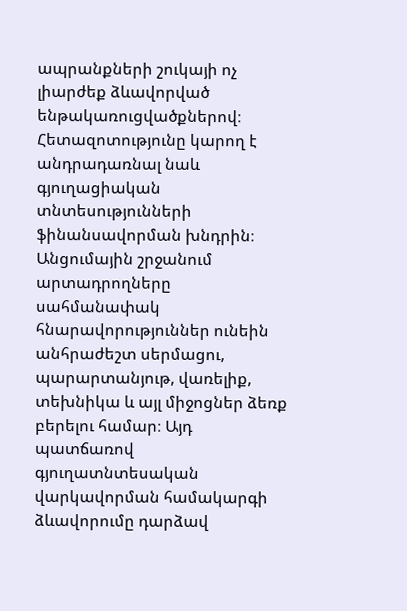ապրանքների շուկայի ոչ լիարժեք ձևավորված ենթակառուցվածքներով։ Հետազոտությունը կարող է անդրադառնալ նաև գյուղացիական տնտեսությունների ֆինանսավորման խնդրին։ Անցումային շրջանում արտադրողները սահմանափակ հնարավորություններ ունեին անհրաժեշտ սերմացու, պարարտանյութ, վառելիք, տեխնիկա և այլ միջոցներ ձեռք բերելու համար։ Այդ պատճառով գյուղատնտեսական վարկավորման համակարգի ձևավորումը դարձավ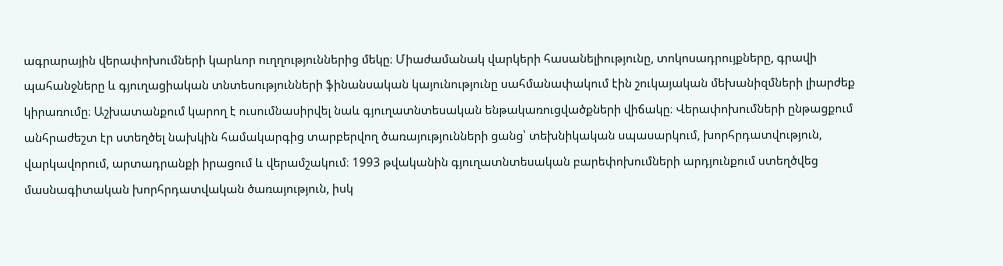ագրարային վերափոխումների կարևոր ուղղություններից մեկը։ Միաժամանակ վարկերի հասանելիությունը, տոկոսադրույքները, գրավի պահանջները և գյուղացիական տնտեսությունների ֆինանսական կայունությունը սահմանափակում էին շուկայական մեխանիզմների լիարժեք կիրառումը։ Աշխատանքում կարող է ուսումնասիրվել նաև գյուղատնտեսական ենթակառուցվածքների վիճակը։ Վերափոխումների ընթացքում անհրաժեշտ էր ստեղծել նախկին համակարգից տարբերվող ծառայությունների ցանց՝ տեխնիկական սպասարկում, խորհրդատվություն, վարկավորում, արտադրանքի իրացում և վերամշակում։ 1993 թվականին գյուղատնտեսական բարեփոխումների արդյունքում ստեղծվեց մասնագիտական խորհրդատվական ծառայություն, իսկ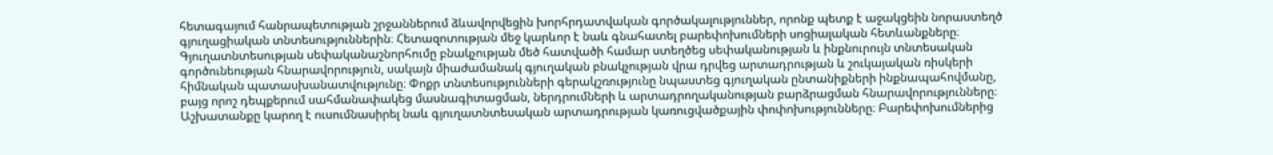հետագայում հանրապետության շրջաններում ձևավորվեցին խորհրդատվական գործակալություններ, որոնք պետք է աջակցեին նորաստեղծ գյուղացիական տնտեսություններին։ Հետազոտության մեջ կարևոր է նաև գնահատել բարեփոխումների սոցիալական հետևանքները։ Գյուղատնտեսության սեփականաշնորհումը բնակչության մեծ հատվածի համար ստեղծեց սեփականության և ինքնուրույն տնտեսական գործունեության հնարավորություն, սակայն միաժամանակ գյուղական բնակչության վրա դրվեց արտադրության և շուկայական ռիսկերի հիմնական պատասխանատվությունը։ Փոքր տնտեսությունների գերակշռությունը նպաստեց գյուղական ընտանիքների ինքնապահովմանը, բայց որոշ դեպքերում սահմանափակեց մասնագիտացման, ներդրումների և արտադրողականության բարձրացման հնարավորությունները։ Աշխատանքը կարող է ուսումնասիրել նաև գյուղատնտեսական արտադրության կառուցվածքային փոփոխությունները։ Բարեփոխումներից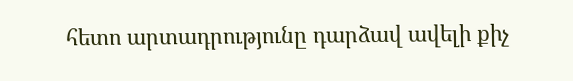հետո արտադրությունը դարձավ ավելի քիչ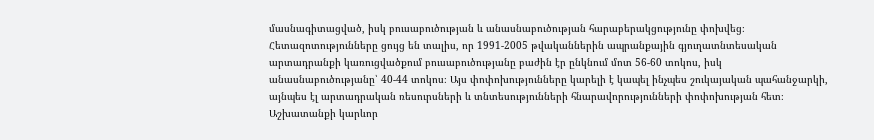մասնագիտացված, իսկ բուսաբուծության և անասնաբուծության հարաբերակցությունը փոխվեց։ Հետազոտությունները ցույց են տալիս, որ 1991-2005 թվականներին ապրանքային գյուղատնտեսական արտադրանքի կառուցվածքում բուսաբուծությանը բաժին էր ընկնում մոտ 56-60 տոկոս, իսկ անասնաբուծությանը՝ 40-44 տոկոս։ Այս փոփոխությունները կարելի է կապել ինչպես շուկայական պահանջարկի, այնպես էլ արտադրական ռեսուրսների և տնտեսությունների հնարավորությունների փոփոխության հետ։ Աշխատանքի կարևոր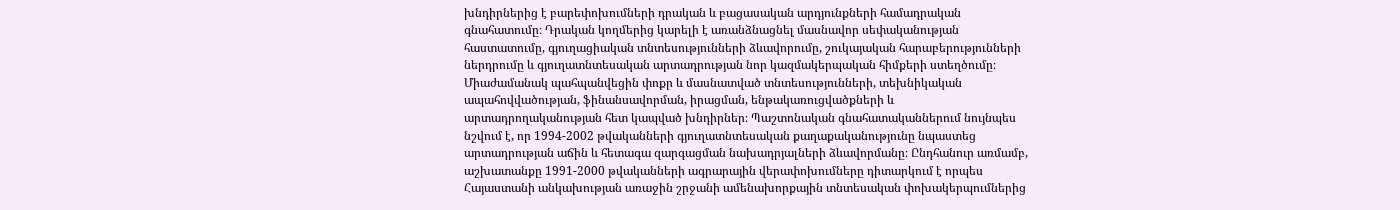խնդիրներից է բարեփոխումների դրական և բացասական արդյունքների համադրական գնահատումը։ Դրական կողմերից կարելի է առանձնացնել մասնավոր սեփականության հաստատումը, գյուղացիական տնտեսությունների ձևավորումը, շուկայական հարաբերությունների ներդրումը և գյուղատնտեսական արտադրության նոր կազմակերպական հիմքերի ստեղծումը։ Միաժամանակ պահպանվեցին փոքր և մասնատված տնտեսությունների, տեխնիկական ապահովվածության, ֆինանսավորման, իրացման, ենթակառուցվածքների և արտադրողականության հետ կապված խնդիրներ։ Պաշտոնական գնահատականներում նույնպես նշվում է, որ 1994-2002 թվականների գյուղատնտեսական քաղաքականությունը նպաստեց արտադրության աճին և հետագա զարգացման նախադրյալների ձևավորմանը։ Ընդհանուր առմամբ, աշխատանքը 1991-2000 թվականների ագրարային վերափոխումները դիտարկում է որպես Հայաստանի անկախության առաջին շրջանի ամենախորքային տնտեսական փոխակերպումներից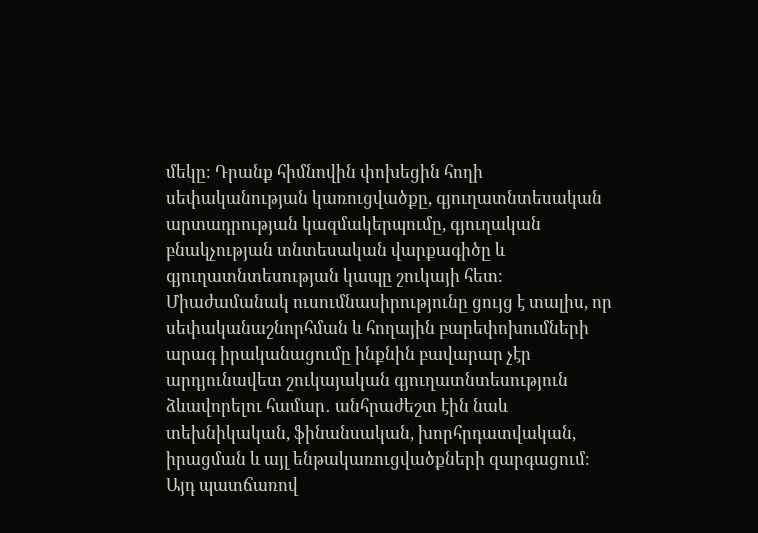մեկը։ Դրանք հիմնովին փոխեցին հողի սեփականության կառուցվածքը, գյուղատնտեսական արտադրության կազմակերպումը, գյուղական բնակչության տնտեսական վարքագիծը և գյուղատնտեսության կապը շուկայի հետ։ Միաժամանակ ուսումնասիրությունը ցույց է տալիս, որ սեփականաշնորհման և հողային բարեփոխումների արագ իրականացումը ինքնին բավարար չէր արդյունավետ շուկայական գյուղատնտեսություն ձևավորելու համար․ անհրաժեշտ էին նաև տեխնիկական, ֆինանսական, խորհրդատվական, իրացման և այլ ենթակառուցվածքների զարգացում։ Այդ պատճառով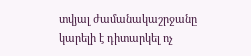տվյալ ժամանակաշրջանը կարելի է դիտարկել ոչ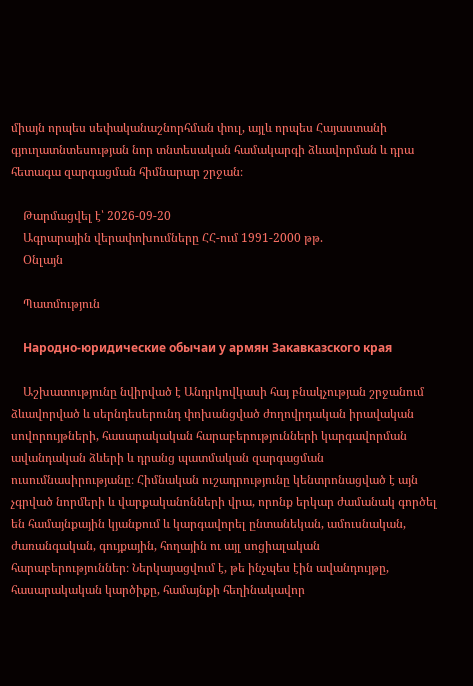միայն որպես սեփականաշնորհման փուլ, այլև որպես Հայաստանի գյուղատնտեսության նոր տնտեսական համակարգի ձևավորման և դրա հետագա զարգացման հիմնարար շրջան։

    Թարմացվել է՝ 2026-09-20
    Ագրարային վերափոխումները ՀՀ-ում 1991-2000 թթ.
    Օնլայն

    Պատմություն

    Народно-юридические обычаи у армян Закавказского края

    Աշխատությունը նվիրված է Անդրկովկասի հայ բնակչության շրջանում ձևավորված և սերնդեսերունդ փոխանցված ժողովրդական իրավական սովորույթների, հասարակական հարաբերությունների կարգավորման ավանդական ձևերի և դրանց պատմական զարգացման ուսումնասիրությանը։ Հիմնական ուշադրությունը կենտրոնացված է այն չգրված նորմերի և վարքականոնների վրա, որոնք երկար ժամանակ գործել են համայնքային կյանքում և կարգավորել ընտանեկան, ամուսնական, ժառանգական, գույքային, հողային ու այլ սոցիալական հարաբերություններ։ Ներկայացվում է, թե ինչպես էին ավանդույթը, հասարակական կարծիքը, համայնքի հեղինակավոր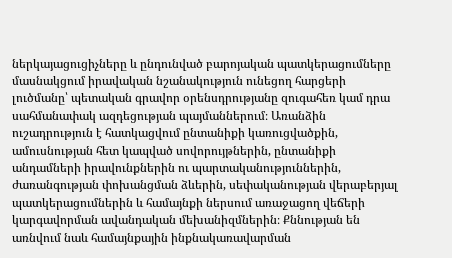ներկայացուցիչները և ընդունված բարոյական պատկերացումները մասնակցում իրավական նշանակություն ունեցող հարցերի լուծմանը՝ պետական գրավոր օրենսդրությանը զուգահեռ կամ դրա սահմանափակ ազդեցության պայմաններում։ Առանձին ուշադրություն է հատկացվում ընտանիքի կառուցվածքին, ամուսնության հետ կապված սովորույթներին, ընտանիքի անդամների իրավունքներին ու պարտականություններին, ժառանգության փոխանցման ձևերին, սեփականության վերաբերյալ պատկերացումներին և համայնքի ներսում առաջացող վեճերի կարգավորման ավանդական մեխանիզմներին։ Քննության են առնվում նաև համայնքային ինքնակառավարման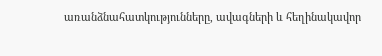առանձնահատկությունները, ավագների և հեղինակավոր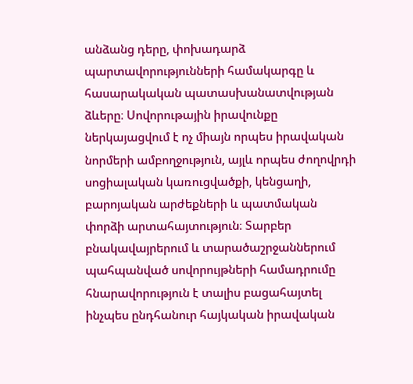անձանց դերը, փոխադարձ պարտավորությունների համակարգը և հասարակական պատասխանատվության ձևերը։ Սովորութային իրավունքը ներկայացվում է ոչ միայն որպես իրավական նորմերի ամբողջություն, այլև որպես ժողովրդի սոցիալական կառուցվածքի, կենցաղի, բարոյական արժեքների և պատմական փորձի արտահայտություն։ Տարբեր բնակավայրերում և տարածաշրջաններում պահպանված սովորույթների համադրումը հնարավորություն է տալիս բացահայտել ինչպես ընդհանուր հայկական իրավական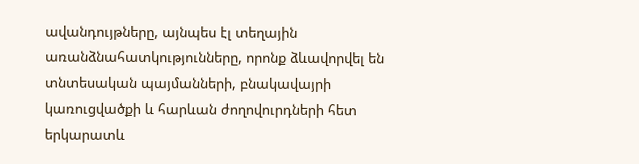ավանդույթները, այնպես էլ տեղային առանձնահատկությունները, որոնք ձևավորվել են տնտեսական պայմանների, բնակավայրի կառուցվածքի և հարևան ժողովուրդների հետ երկարատև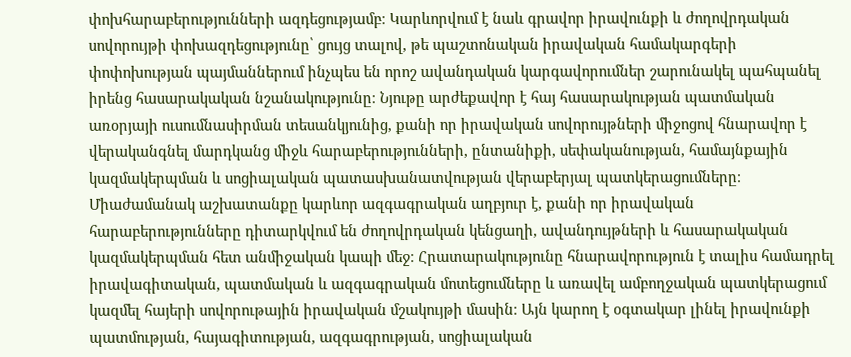փոխհարաբերությունների ազդեցությամբ։ Կարևորվում է նաև գրավոր իրավունքի և ժողովրդական սովորույթի փոխազդեցությունը՝ ցույց տալով, թե պաշտոնական իրավական համակարգերի փոփոխության պայմաններում ինչպես են որոշ ավանդական կարգավորումներ շարունակել պահպանել իրենց հասարակական նշանակությունը։ Նյութը արժեքավոր է հայ հասարակության պատմական առօրյայի ուսումնասիրման տեսանկյունից, քանի որ իրավական սովորույթների միջոցով հնարավոր է վերականգնել մարդկանց միջև հարաբերությունների, ընտանիքի, սեփականության, համայնքային կազմակերպման և սոցիալական պատասխանատվության վերաբերյալ պատկերացումները։ Միաժամանակ աշխատանքը կարևոր ազգագրական աղբյուր է, քանի որ իրավական հարաբերությունները դիտարկվում են ժողովրդական կենցաղի, ավանդույթների և հասարակական կազմակերպման հետ անմիջական կապի մեջ։ Հրատարակությունը հնարավորություն է տալիս համադրել իրավագիտական, պատմական և ազգագրական մոտեցումները և առավել ամբողջական պատկերացում կազմել հայերի սովորութային իրավական մշակույթի մասին։ Այն կարող է օգտակար լինել իրավունքի պատմության, հայագիտության, ազգագրության, սոցիալական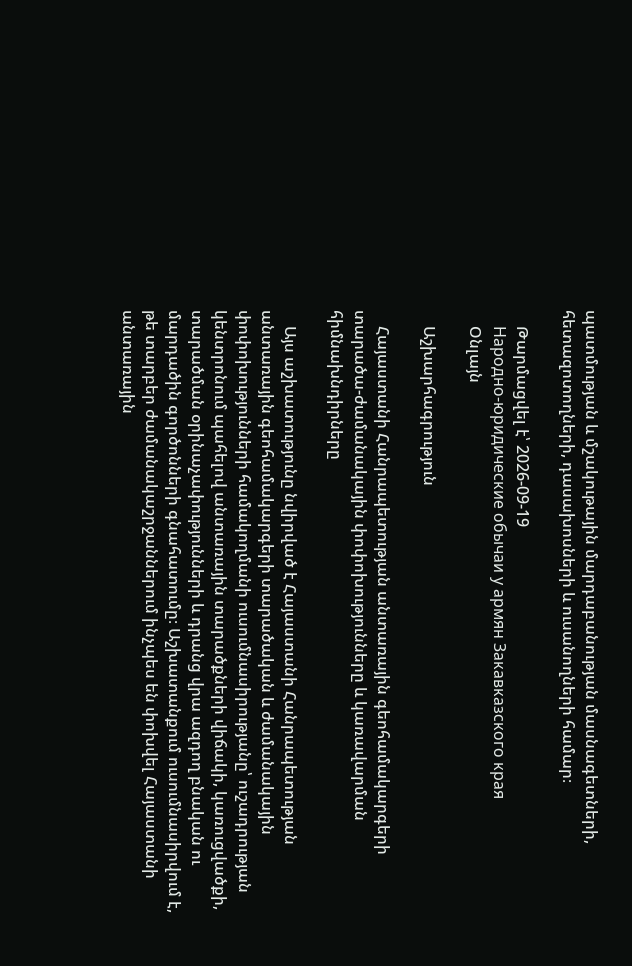պատմության և մշակութային մարդաբանության մասնագետների, հետազոտողների, դասախոսների և ուսանողների համար։

    Թարմացվել է՝ 2026-09-19
    Народно-юридические обычаи у армян Закавказского края
    Օնլայն

    Աշխարհագրություն

    Հայաստանի Հանրապետության անտառային գեոհամակարգերի տարածա-ժամանակային փոփոխությունները և կառավարման հիմնախնդիրները

    Այս աշխատությունը նվիրված է Հայաստանի Հանրապետության անտառային գեոհամակարգերի տարածական և ժամանակային փոփոխությունների համակողմանի ուսումնասիրությանը՝ ուշադրության կենտրոնում պահելով անտառային տարածքների վիճակի, կառուցվածքի, տարածման օրինաչափությունների և դրանց վրա ազդող բնական ու մարդածին գործոնների գնահատումը։ Աշխատանքում ուսումնասիրվում է, թե տարբեր ժամանակաշրջաններում ինչպես են փոխվել Հայաստանի անտառային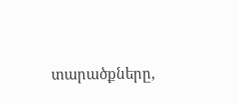տարածքները,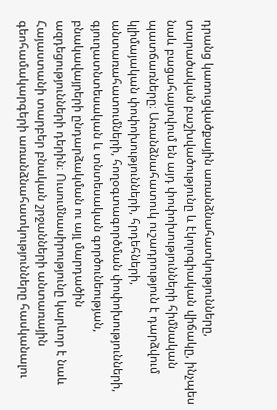դրանց կառուցվածքային առանձնահատկությունները, տարածական բաշխվածությունը և էկոլոգիական վիճակը, ինչպես նաև բացահայտվում են այդ փոփոխությունների հիմնական պատճառները։ Առանձնահատուկ ուշադրություն է դարձվում կլիմայական փոփոխությունների, հրդեհների, անտառահատումների, հողօգտագործման փոփոխությունների, գյուղատնտեսական և տնտեսական գործունեության, բնակավայրերի ընդարձակման ու այլ մարդածին ազդեցությունների դերին։ Ուսումնասիրությունը կարևոր է նաև Հայաստանի տարբեր բնական շրջանների անտառային գեոհամակարգերի առանձնահատկությունները հասկանալու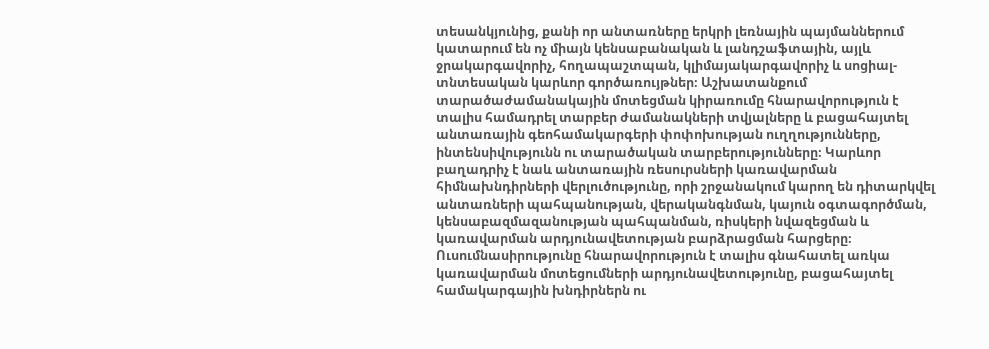տեսանկյունից, քանի որ անտառները երկրի լեռնային պայմաններում կատարում են ոչ միայն կենսաբանական և լանդշաֆտային, այլև ջրակարգավորիչ, հողապաշտպան, կլիմայակարգավորիչ և սոցիալ-տնտեսական կարևոր գործառույթներ։ Աշխատանքում տարածաժամանակային մոտեցման կիրառումը հնարավորություն է տալիս համադրել տարբեր ժամանակների տվյալները և բացահայտել անտառային գեոհամակարգերի փոփոխության ուղղությունները, ինտենսիվությունն ու տարածական տարբերությունները։ Կարևոր բաղադրիչ է նաև անտառային ռեսուրսների կառավարման հիմնախնդիրների վերլուծությունը, որի շրջանակում կարող են դիտարկվել անտառների պահպանության, վերականգնման, կայուն օգտագործման, կենսաբազմազանության պահպանման, ռիսկերի նվազեցման և կառավարման արդյունավետության բարձրացման հարցերը։ Ուսումնասիրությունը հնարավորություն է տալիս գնահատել առկա կառավարման մոտեցումների արդյունավետությունը, բացահայտել համակարգային խնդիրներն ու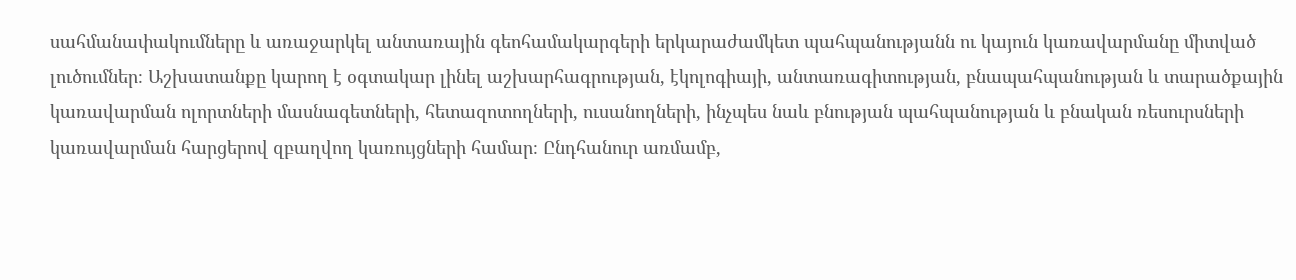սահմանափակումները և առաջարկել անտառային գեոհամակարգերի երկարաժամկետ պահպանությանն ու կայուն կառավարմանը միտված լուծումներ։ Աշխատանքը կարող է օգտակար լինել աշխարհագրության, էկոլոգիայի, անտառագիտության, բնապահպանության և տարածքային կառավարման ոլորտների մասնագետների, հետազոտողների, ուսանողների, ինչպես նաև բնության պահպանության և բնական ռեսուրսների կառավարման հարցերով զբաղվող կառույցների համար։ Ընդհանուր առմամբ,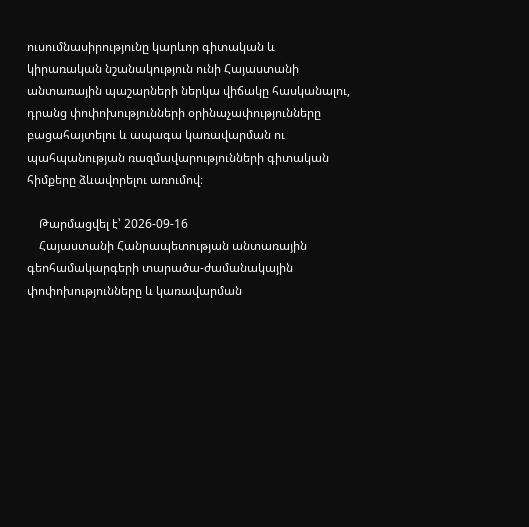ուսումնասիրությունը կարևոր գիտական և կիրառական նշանակություն ունի Հայաստանի անտառային պաշարների ներկա վիճակը հասկանալու, դրանց փոփոխությունների օրինաչափությունները բացահայտելու և ապագա կառավարման ու պահպանության ռազմավարությունների գիտական հիմքերը ձևավորելու առումով։

    Թարմացվել է՝ 2026-09-16
    Հայաստանի Հանրապետության անտառային գեոհամակարգերի տարածա-ժամանակային փոփոխությունները և կառավարման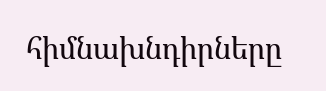հիմնախնդիրները